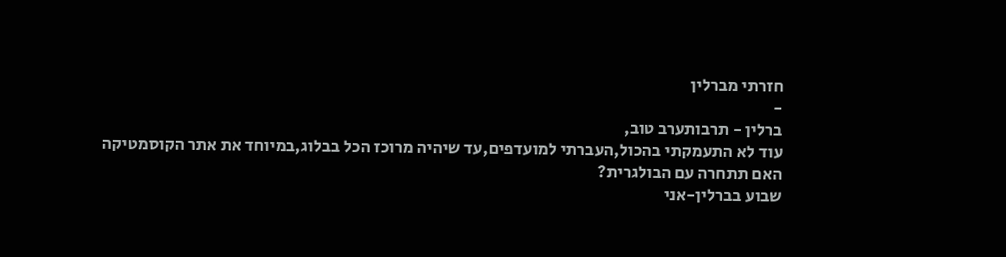חזרתי מברלין
-
ברלין - תרבותערב טוב,
עוד לא התעמקתי בהכול,העברתי למועדפים,עד שיהיה מרוכז הכל בבלוג,במיוחד את אתר הקוסמטיקה
האם תתחרה עם הבולגרית?
שבוע בברלין-אני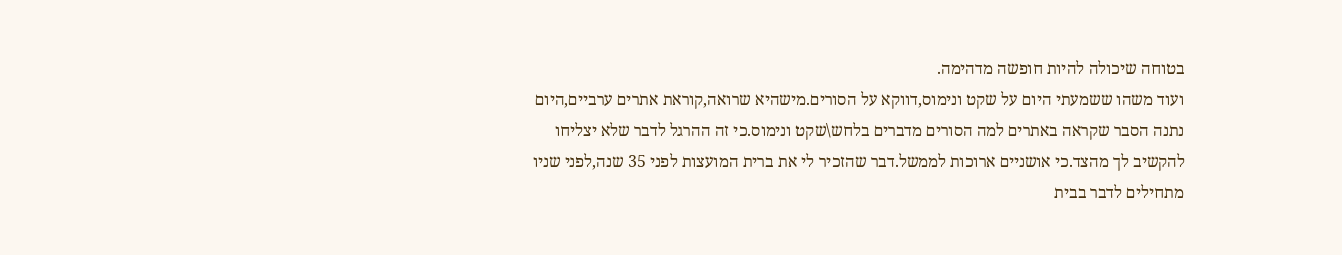בטוחה שיכולה להיות חופשה מדהימה.
ועוד משהו ששמעתי היום על שקט ונימוס,דווקא על הסורים.מישהיא שרואה,קוראת אתרים ערביים,היום נתנה הסבר שקראה באתרים למה הסורים מדברים בלחש\שקט ונימוס.כי זה ההרגל לדבר שלא יצליחו להקשיב לך מהצד.כי אושניים ארוכות לממשל.דבר שהזכיר לי את ברית המועצות לפני 35 שנה,לפני שניו מתחילים לדבר בבית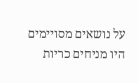על נושאים מסויימים היו מניחים כריות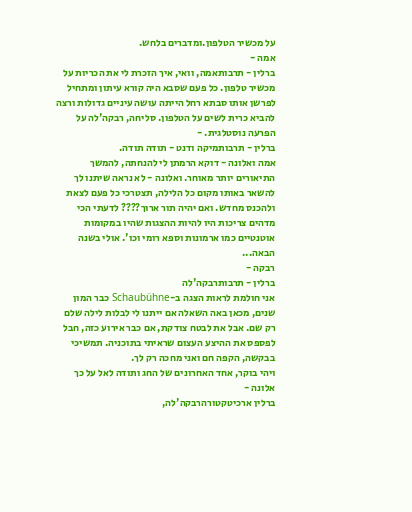על מכשיר הטלפון.ומדברים בלחש.
אמה -
ברלין - תרבותאמה, וואי, איך הזכרת לי את הכריות על מכשיר טלפון. כל פעם שסבא היה קורא עיתון ומתחיל לפרשן אותו סבתא רחל הייתה עושה עיניים גדולות ורצה להביא כרית לשים על הטלפון. סליחה, רבקה'לה על הפרעה נוסטלגית. -
ברלין - תרבותמיקה ודנט - תודה תודה.
אמה ואלונה - דוקא הרמתן לי להנחתה, להמשך התיאורים יותר מאוחר. ואלונה - לא נראה שיתנו לך להשאר באותו מקום כל הלילה, תצטרכי כל פעם לצאת ולהכנס מחדש. ואם יהיה תור ארוך???? לדעתי הכי מדהים צריכות היו להיות ההצגות שהיו במקומות אוטנטיים כמו ארמונות וספא רומי וכו'. אולי בשנה הבאה...
רבקה -
ברלין - תרבותרבקה'לה
אני חולמת לראות הצגה ב-Schaubühne כבר המון שנים, מכאן באה השאלה אם ייתנו לי לבלות לילה שלם רק שם. אבל את לבטח צודקת, אם כבר אירוע כזה, חבל לפספס את ההיצע העצום שראיתי בתוכניה. תמשיכי בבקשה, הקפה חם ואני מחכה רק לך.
ויהי בוקר, אחד האחרונים של החג ותודה לאל על כך
אלונה -
ברלין ארכיטקטורהרבקה'לה,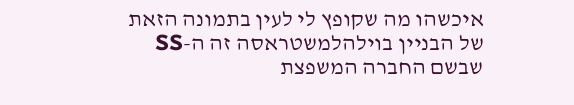איכשהו מה שקופץ לי לעין בתמונה הזאת של הבניין בוילהלמשטראסה זה ה-SS שבשם החברה המשפצת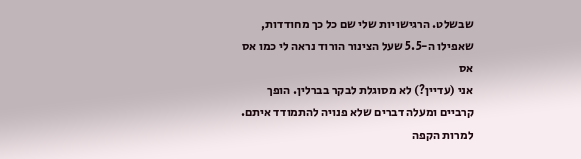שבשלט. הרגישויות שלי שם כל כך מחודדות, שאפילו ה-5.5 שעל הצינור הורוד נראה לי כמו אס אס
אני (עדיין?) לא מסוגלת לבקר בברלין. הופך קרביים ומעלה דברים שלא פנויה להתמודד איתם. למרות הקפה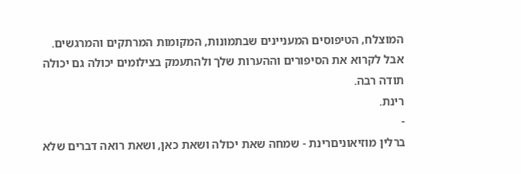המוצלח, הטיפוסים המעניינים שבתמונות, המקומות המרתקים והמרגשים.
אבל לקרוא את הסיפורים וההערות שלך ולהתעמק בצילומים יכולה גם יכולה
תודה רבה.
רינת.
-
ברלין מוזיאוניםרינת - שמחה שאת יכולה ושאת כאן, ושאת רואה דברים שלא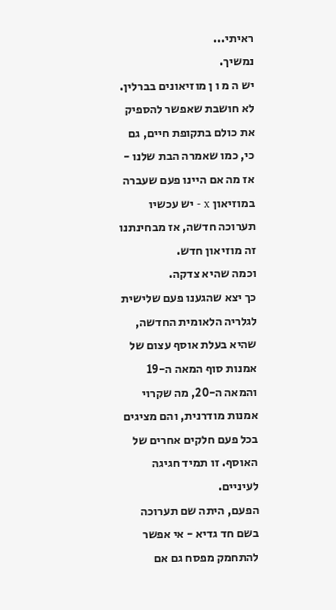ראיתי...
נמשיך.
יש ה מ ו ן מוזיאונים בברלין. לא חושבת שאפשר להספיק את כולם בתקופת חיים, גם כי, כמו שאמרה הבת שלנו - אז מה אם היינו פעם שעברה במוזיאון x - יש עכשיו תערוכה חדשה, אז מבחינתנו זה מוזיאון חדש.
וכמה שהיא צדקה.
כך יצא שהגענו פעם שלישית לגלריה הלאומית החדשה, שהיא בעלת אוסף עצום של אמנות סוף המאה ה-19 והמאה ה-20, מה שקרוי אמנות מודרנית, והם מציגים בכל פעם חלקים אחרים של האוסף. זו תמיד חגיגה לעיניים.
הפעם, היתה שם תערוכה בשם חד גדיא - אי אפשר להתחמק מפסח גם אם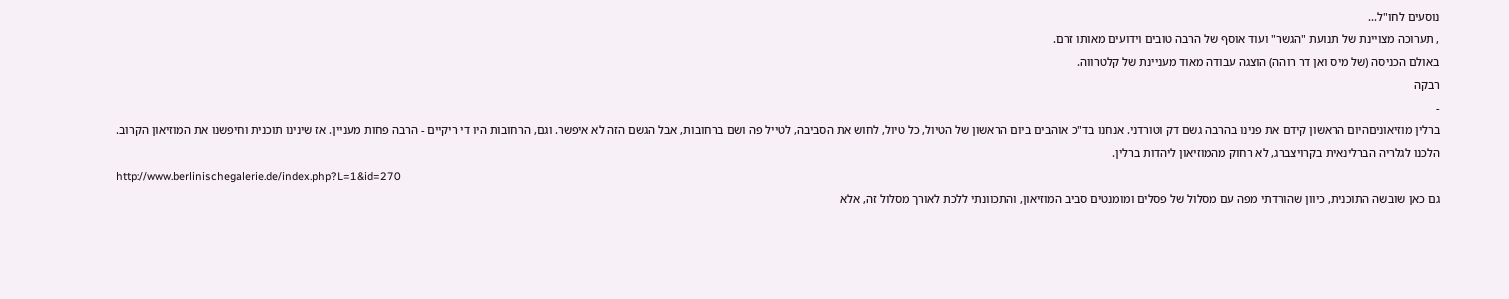נוסעים לחו"ל...
, תערוכה מצויינת של תנועת "הגשר" ועוד אוסף של הרבה טובים וידועים מאותו זרם.
באולם הכניסה (של מיס ואן דר רוהה) הוצגה עבודה מאוד מעניינת של קלטרווה.
רבקה
-
ברלין מוזיאוניםהיום הראשון קידם את פנינו בהרבה גשם דק וטורדני. אנחנו בד"כ אוהבים ביום הראשון של הטיול, כל טיול, לחוש את הסביבה, לטייל פה ושם ברחובות, אבל הגשם הזה לא איפשר. וגם, הרחובות היו די ריקיים - הרבה פחות מעניין. אז שינינו תוכנית וחיפשנו את המוזיאון הקרוב.
הלכנו לגלריה הברלינאית בקרויצברג, לא רחוק מהמוזיאון ליהדות ברלין.
http://www.berlinischegalerie.de/index.php?L=1&id=270
גם כאן שובשה התוכנית, כיוון שהורדתי מפה עם מסלול של פסלים ומומנטים סביב המוזיאון, והתכוונתי ללכת לאורך מסלול זה, אלא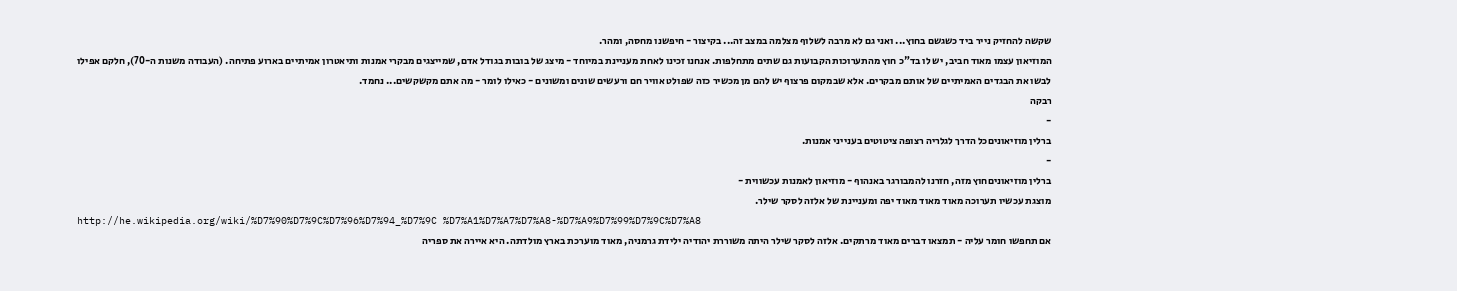שקשה להחזיק נייר ביד כשגשם בחוץ... ואני גם לא מרבה לשלוף מצלמה במצב זה... בקיצור - חיפשנו מחסה, ומהר.
המוזיאון עצמו מאוד חביב, יש לו בד"כ חוץ מהתערוכות הקבועות גם שתים מתחלפות. אנחנו זכינו לאחת מעניינת במיוחד - מיצג של בובות בגודל אדם, שמייצגים מבקרי אמנות ותיאטרון אמיתיים בארוע פתיחה. (העבודה משנות ה-70), חלקם אפילו לבשו את הבגדים האמיתיים של אותם מבקרים. אלא שבמקום פרצוף יש להם מן מכשיר כזה שפולט אוויר חם ורעשים שונים ומשונים - כאילו לומר - מה אתם מקשקשים... נחמד.
רבקה
-
ברלין מוזיאוניםכל הדרך לגלריה רצופה ציטוטים בענייני אמנות.
-
ברלין מוזיאוניםחוץ מזה, חזרנו להמבורגר באנהוף - מוזיאון לאמנות עכשווית -
מוצגת עכשיו תערוכה מאוד מאוד מאוד יפה ומעניינת של אלזה לסקר שילר.
http://he.wikipedia.org/wiki/%D7%90%D7%9C%D7%96%D7%94_%D7%9C %D7%A1%D7%A7%D7%A8-%D7%A9%D7%99%D7%9C%D7%A8
אם תחפשו חומר עליה - תמצאו דברים מאוד מרתקים. אלזה לסקר שילר היתה משוררת יהודיה ילידת גרמניה, מאוד מוערכת בארץ מולדתה. היא איירה את ספריה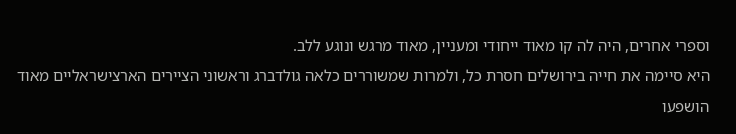וספרי אחרים, היה לה קו מאוד ייחודי ומעניין, מאוד מרגש ונוגע ללב.
היא סיימה את חייה בירושלים חסרת כל, ולמרות שמשוררים כלאה גולדברג וראשוני הציירים הארצישראליים מאוד הושפעו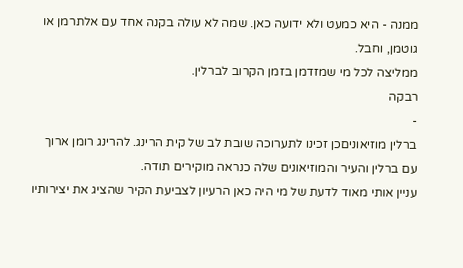ממנה - היא כמעט ולא ידועה כאן. שמה לא עולה בקנה אחד עם אלתרמן או גוטמן, וחבל.
ממליצה לכל מי שמזדמן בזמן הקרוב לברלין.
רבקה
-
ברלין מוזיאוניםכן זכינו לתערוכה שובת לב של קית הרינג. להרינג רומן ארוך עם ברלין והעיר והמוזיאונים שלה כנראה מוקירים תודה.
עניין אותי מאוד לדעת של מי היה כאן הרעיון לצביעת הקיר שהציג את יצירותיו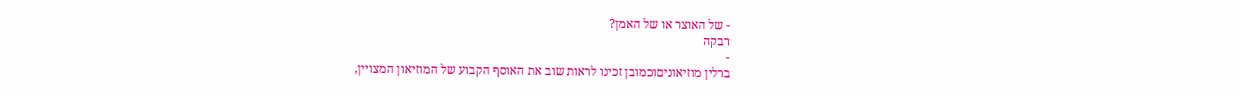- של האוצר או של האמן?
רבקה
-
ברלין מוזיאוניםוכמובן זכינו לראות שוב את האוסף הקבוע של המוזיאון המצויין,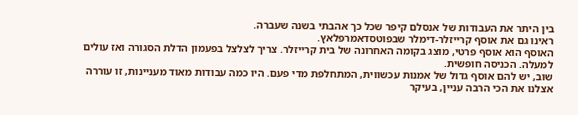בין היתר את העבודות של אנסלם קיפר שכל כך אהבתי בשנה שעברה.
ראינו גם את אוסף קרייזלר-דימלר שבפוטסדאמרפלאץ.
האוסף הוא אוסף פרטי, מוצג בקומה האחרונה של בית קרייזלר. צריך לצלצל בפעמון הדלת הסגורה ואז עולים למעלה. הכניסה חופשית.
שוב, יש להם אוסף גדול של אמנות עכשווית, המתחלפת מדי פעם. היו כמה עבודות מאוד מעניינות, זו עוררה אצלנו את הכי הרבה עניין, בעיקר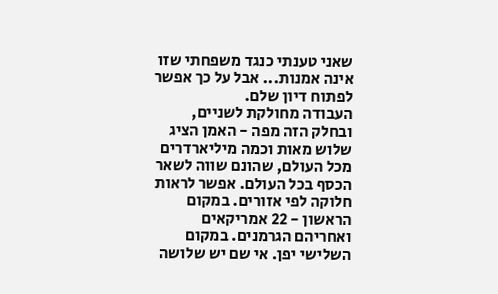שאני טענתי כנגד משפחתי שזו אינה אמנות... אבל על כך אפשר לפתוח דיון שלם.
העבודה מחולקת לשניים, ובחלק הזה מפה - האמן הציג שלוש מאות וכמה מיליארדרים מכל העולם, שהונם שווה לשאר הכסף בכל העולם. אפשר לראות חלוקה לפי אזורים. במקום הראשון - 22 אמריקאים ואחריהם הגרמנים. במקום השלישי יפן. אי שם יש שלושה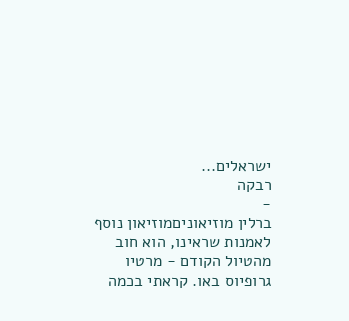ישראלים...
רבקה
-
ברלין מוזיאוניםמוזיאון נוסף לאמנות שראינו, הוא חוב מהטיול הקודם - מרטיו גרופיוס באו. קראתי בכמה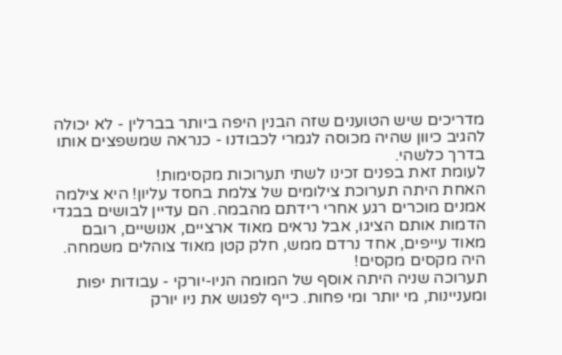מדריכים שיש הטוענים שזה הבנין היפה ביותר בברלין - לא יכולה להגיב כיוון שהיה מכוסה לגמרי לכבודנו - כנראה שמשפצים אותו בדרך כלשהי.
לעומת זאת בפנים זכינו לשתי תערוכות מקסימות!
האחת היתה תערוכת צילומים של צלמת בחסד עליון! היא צילמה אמנים מוכרים רגע אחרי רידתם מהבמה. הם עדיין לבושים בבגדי הדמות אותם הציגו, אבל נראים מאוד ארציים, אנושיים, רובם מאוד עייפים, אחד נרדם ממש, חלק קטן מאוד צוהלים משמחה. היה מקסים מקסים!
תערוכה שניה היתה אוסף של המומה הניו-יורקי - עבודות יפות ומעניינות, מי יותר ומי פחות. כייף לפגוש את ניו יורק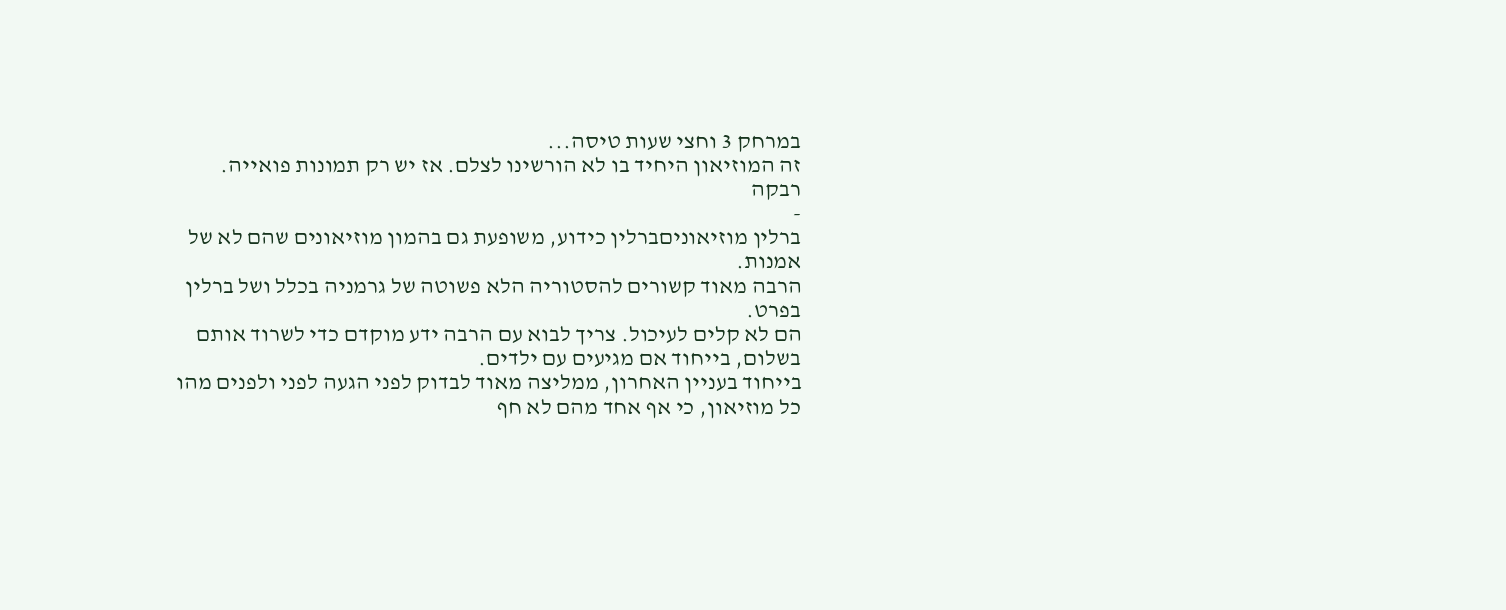במרחק 3 וחצי שעות טיסה...
זה המוזיאון היחיד בו לא הורשינו לצלם. אז יש רק תמונות פואייה.
רבקה
-
ברלין מוזיאוניםברלין כידוע, משופעת גם בהמון מוזיאונים שהם לא של אמנות.
הרבה מאוד קשורים להסטוריה הלא פשוטה של גרמניה בכלל ושל ברלין בפרט.
הם לא קלים לעיכול. צריך לבוא עם הרבה ידע מוקדם כדי לשרוד אותם בשלום, בייחוד אם מגיעים עם ילדים.
בייחוד בעניין האחרון, ממליצה מאוד לבדוק לפני הגעה לפני ולפנים מהו כל מוזיאון, כי אף אחד מהם לא חף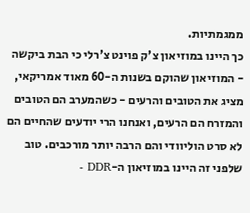ממגמתיות.
כך היינו במוזיאון צ'ק פוינט צ'רלי כי הבת ביקשה - המוזיאון שהוקם בשנות ה-60 מאוד אמריקאי, מציג את הטובים והרעים - כשהמערב הם הטובים והמזרח הם הרעים, ואנחנו הרי יודעים שהחיים הם לא סרט הוליוודי והם הרבה יותר מורכבים. טוב שלפני זה היינו במוזיאון ה-DDR -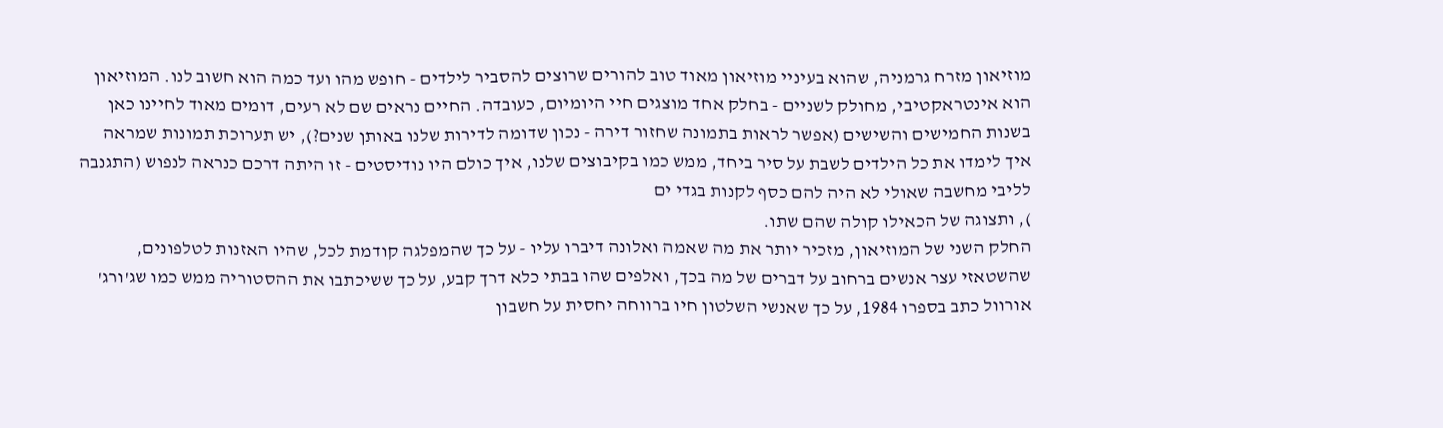מוזיאון מזרח גרמניה, שהוא בעיניי מוזיאון מאוד טוב להורים שרוצים להסביר לילדים - חופש מהו ועד כמה הוא חשוב לנו. המוזיאון הוא אינטראקטיבי, מחולק לשניים - בחלק אחד מוצגים חיי היומיום, כעובדה. החיים נראים שם לא רעים, דומים מאוד לחיינו כאן בשנות החמישים והשישים (אפשר לראות בתמונה שחזור דירה - נכון שדומה לדירות שלנו באותן שנים?), יש תערוכת תמונות שמראה איך לימדו את כל הילדים לשבת על סיר ביחד, ממש כמו בקיבוצים שלנו, איך כולם היו נודיסטים - זו היתה דרכם כנראה לנפוש (התגנבה לליבי מחשבה שאולי לא היה להם כסף לקנות בגדי ים
), ותצוגה של הכאילו קולה שהם שתו.
החלק השני של המוזיאון, מזכיר יותר את מה שאמה ואלונה דיברו עליו - על כך שהמפלגה קודמת לכל, שהיו האזנות לטלפונים, שהשטאזי עצר אנשים ברחוב על דברים של מה בכך, ואלפים שהו בבתי כלא דרך קבע, על כך ששיכתבו את ההסטוריה ממש כמו שג'ורג' אורוול כתב בספרו 1984, על כך שאנשי השלטון חיו ברווחה יחסית על חשבון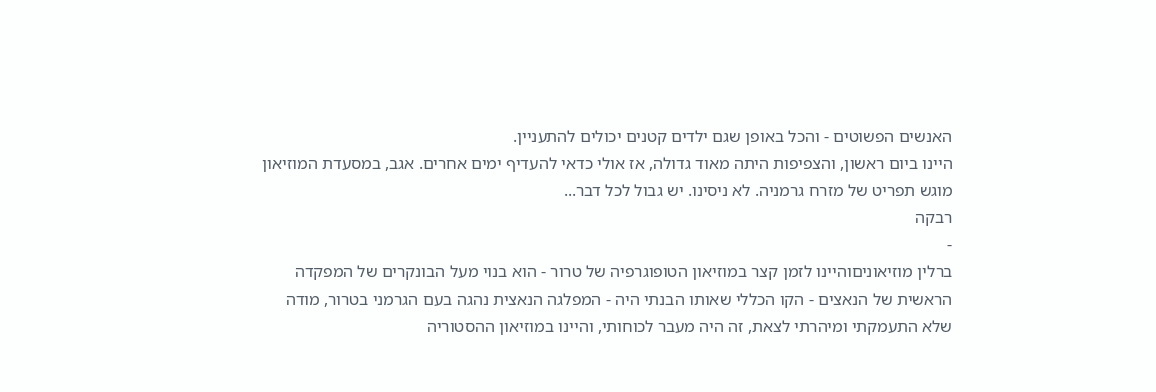האנשים הפשוטים - והכל באופן שגם ילדים קטנים יכולים להתעניין.
היינו ביום ראשון, והצפיפות היתה מאוד גדולה, אז אולי כדאי להעדיף ימים אחרים. אגב, במסעדת המוזיאון מוגש תפריט של מזרח גרמניה. לא ניסינו. יש גבול לכל דבר...
רבקה
-
ברלין מוזיאוניםוהיינו לזמן קצר במוזיאון הטופוגרפיה של טרור - הוא בנוי מעל הבונקרים של המפקדה הראשית של הנאצים - הקו הכללי שאותו הבנתי היה - המפלגה הנאצית נהגה בעם הגרמני בטרור, מודה שלא התעמקתי ומיהרתי לצאת, זה היה מעבר לכוחותי, והיינו במוזיאון ההסטוריה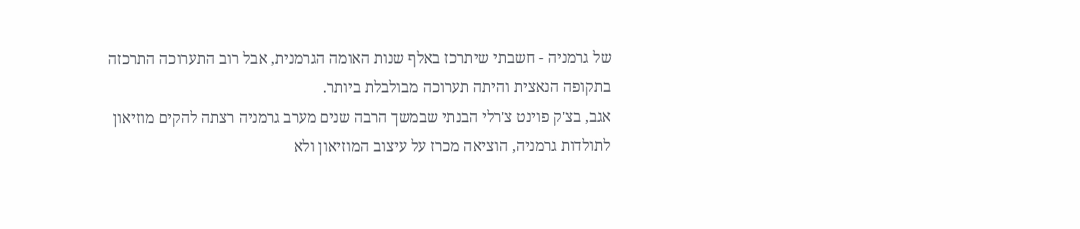של גרמניה - חשבתי שיתרכז באלף שנות האומה הגרמנית, אבל רוב התערוכה התרכזה בתקופה הנאצית והיתה תערוכה מבולבלת ביותר.
אגב, בצ'ק פוינט צ'רלי הבנתי שבמשך הרבה שנים מערב גרמניה רצתה להקים מוזיאון לתולדות גרמניה, הוציאה מכרז על עיצוב המוזיאון ולא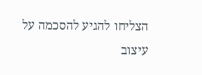הצליחו להגיע להסכמה על עיצוב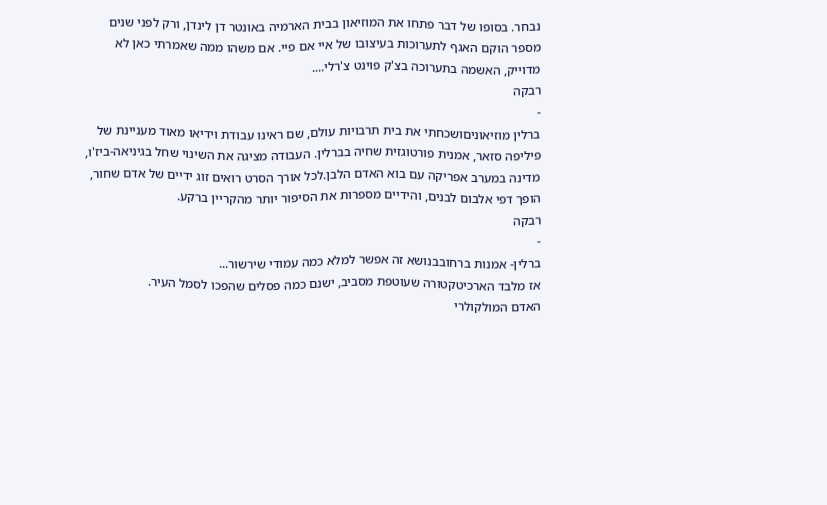נבחר. בסופו של דבר פתחו את המוזיאון בבית הארמיה באונטר דן לינדן, ורק לפני שנים מספר הוקם האגף לתערוכות בעיצובו של איי אם פיי. אם משהו ממה שאמרתי כאן לא מדוייק, האשמה בתערוכה בצ'ק פוינט צ'רלי....
רבקה
-
ברלין מוזיאוניםושכחתי את בית תרבויות עולם, שם ראינו עבודת וידיאו מאוד מעניינת של פיליפה סזאר, אמנית פורטוגזית שחיה בברלין. העבודה מציגה את השינוי שחל בגיניאה-ביז'ו, מדינה במערב אפריקה עם בוא האדם הלבן.לכל אורך הסרט רואים זוג ידיים של אדם שחור, הופך דפי אלבום לבנים, והידיים מספרות את הסיפור יותר מהקריין ברקע.
רבקה
-
ברלין- אמנות ברחובבנושא זה אפשר למלא כמה עמודי שירשור...
אז מלבד הארכיטקטורה שעוטפת מסביב, ישנם כמה פסלים שהפכו לסמל העיר.
האדם המולקולרי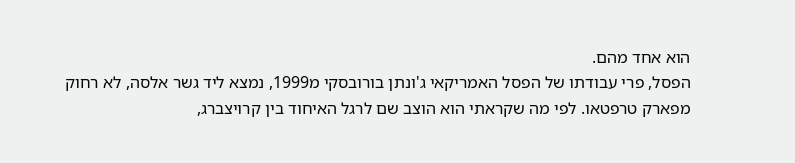הוא אחד מהם.
הפסל, פרי עבודתו של הפסל האמריקאי ג'ונתן בורובסקי מ1999, נמצא ליד גשר אלסה, לא רחוק מפארק טרפטאו. לפי מה שקראתי הוא הוצב שם לרגל האיחוד בין קרויצברג,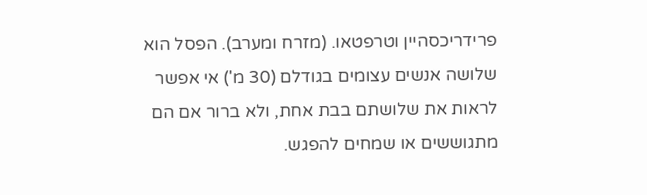פרידריכסהיין וטרפטאו. (מזרח ומערב). הפסל הוא שלושה אנשים עצומים בגודלם (30 מ') אי אפשר לראות את שלושתם בבת אחת, ולא ברור אם הם מתגוששים או שמחים להפגש.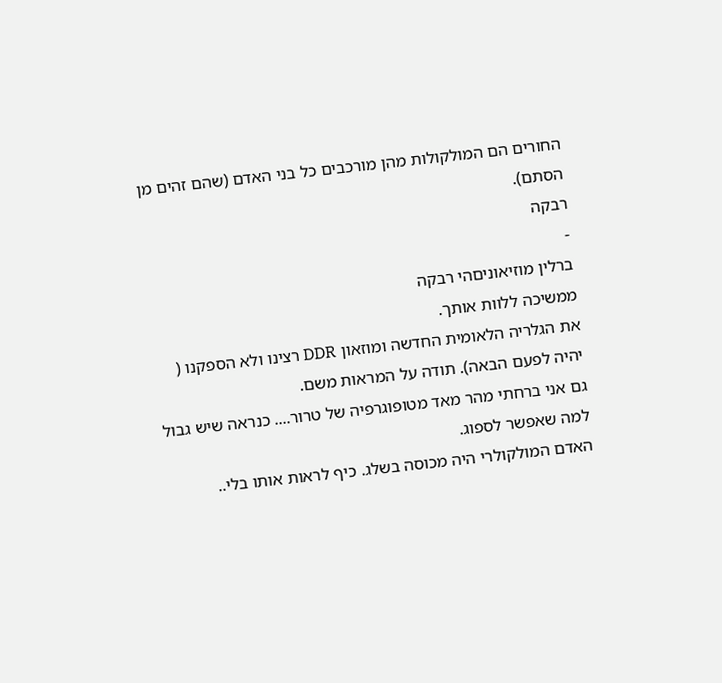החורים הם המולקולות מהן מורכבים כל בני האדם (שהם זהים מן הסתם).
רבקה
-
ברלין מוזיאוניםהי רבקה
ממשיכה ללוות אותך.
את הגלריה הלאומית החדשה ומוזאון DDR רצינו ולא הספקנו ( יהיה לפעם הבאה). תודה על המראות משם.
גם אני ברחתי מהר מאד מטופוגרפיה של טרור.... כנראה שיש גבול למה שאפשר לספוג.
האדם המולקולרי היה מכוסה בשלג. כיף לראות אותו בלי..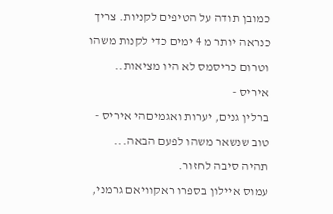כמובן תודה על הטיפים לקניות. צריך כנראה יותר מ 4 ימים כדי לקנות משהו וטרום כריסמס לא היו מציאות..
איריס -
ברלין גנים, יערות ואגמיםהי איריס - טוב שנשאר משהו לפעם הבאה... תהיה סיבה לחזור.
עמוס איילון בספרו ראקוויאם גרמני,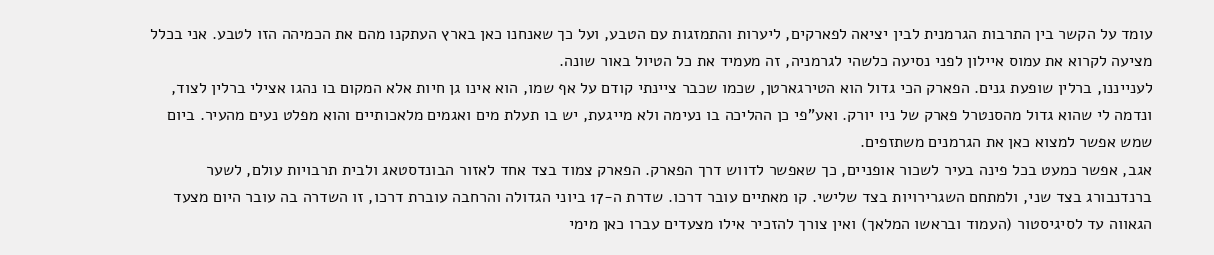עומד על הקשר בין התרבות הגרמנית לבין יציאה לפארקים, ליערות והתמזגות עם הטבע, ועל כך שאנחנו כאן בארץ העתקנו מהם את הכמיהה הזו לטבע. אני בכלל מציעה לקרוא את עמוס איילון לפני נסיעה כלשהי לגרמניה, זה מעמיד את כל הטיול באור שונה.
לענייננו, ברלין שופעת גנים. הפארק הכי גדול הוא הטירגארטן, שכמו שכבר ציינתי קודם על אף שמו, הוא אינו גן חיות אלא המקום בו נהגו אצילי ברלין לצוד, ונדמה לי שהוא גדול מהסנטרל פארק של ניו יורק. ואע"פי כן ההליכה בו נעימה ולא מייגעת, יש בו תעלת מים ואגמים מלאכותיים והוא מפלט נעים מהעיר. ביום שמש אפשר למצוא כאן את הגרמנים משתזפים.
אגב, אפשר כמעט בכל פינה בעיר לשכור אופניים, כך שאפשר לדווש דרך הפארק. הפארק צמוד בצד אחד לאזור הבונדסטאג ולבית תרבויות עולם, לשער ברנדנבורג בצד שני, ולמתחם השגרירויות בצד שלישי. קו מאתיים עובר דרכו. שדרת ה-17 ביוני הגדולה והרחבה עוברת דרכו, זו השדרה בה עובר היום מצעד הגאווה עד לסיגיסטור (העמוד ובראשו המלאך) ואין צורך להזכיר אילו מצעדים עברו כאן מימי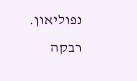נפוליאון.
רבקה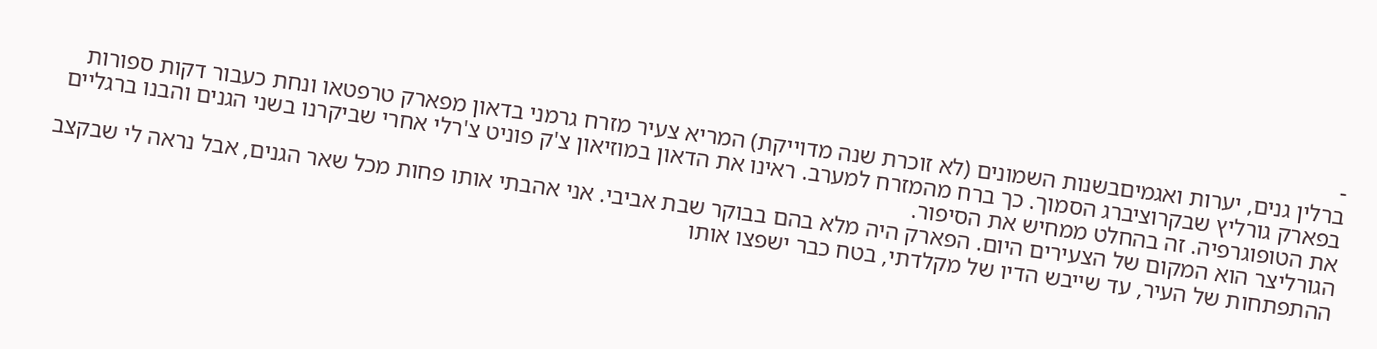-
ברלין גנים, יערות ואגמיםבשנות השמונים (לא זוכרת שנה מדוייקת) המריא צעיר מזרח גרמני בדאון מפארק טרפטאו ונחת כעבור דקות ספורות בפארק גורליץ שבקרוציברג הסמוך. כך ברח מהמזרח למערב. ראינו את הדאון במוזיאון צ'ק פוניט צ'רלי אחרי שביקרנו בשני הגנים והבנו ברגליים את הטופוגרפיה. זה בהחלט ממחיש את הסיפור.
הגורליצר הוא המקום של הצעירים היום. הפארק היה מלא בהם בבוקר שבת אביבי. אני אהבתי אותו פחות מכל שאר הגנים, אבל נראה לי שבקצב ההתפתחות של העיר, עד שייבש הדיו של מקלדתי, בטח כבר ישפצו אותו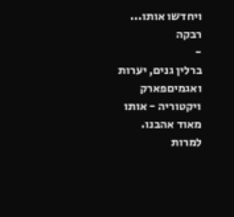ויחדשו אותו...
רבקה
-
ברלין גנים, יערות ואגמיםפארק ויקטוריה - אותו מאוד אהבנו. למרות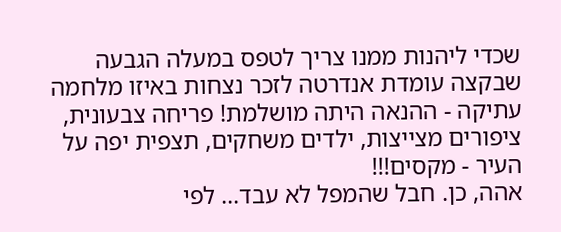שכדי ליהנות ממנו צריך לטפס במעלה הגבעה שבקצה עומדת אנדרטה לזכר נצחות באיזו מלחמה עתיקה - ההנאה היתה מושלמת! פריחה צבעונית, ציפורים מצייצות, ילדים משחקים, תצפית יפה על העיר - מקסים!!!
אהה, כן. חבל שהמפל לא עבד... לפי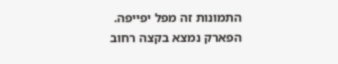התמונות זה מפל יפייפה.
הפארק נמצא בקצה רחוב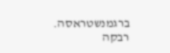ברגמנשטראסה.
רבקה